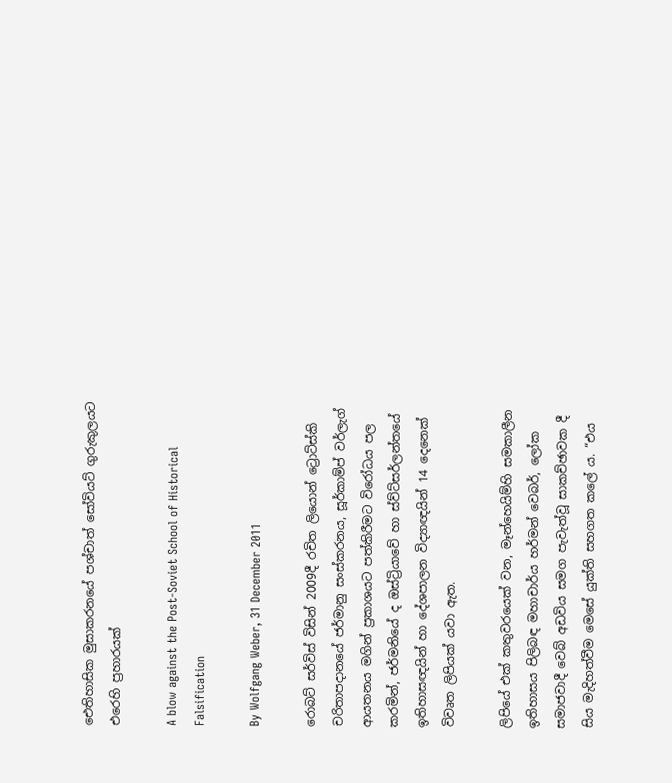ඓතිහාසික මුසාකරනයේ පශ්චාත් සෝවියට් ගුරුකුලයට එරෙහි ප්‍රහාරයක්

A blow against the Post-Soviet School of Historical Falsification

By Wolfgang Weber, 31 December 2011

රොබට් සර්විස් විසින් 2009දී රචිත ලියොන් ට්‍රොට්ස්කි චරිතාපදානයේ ජර්මානු සංස්කරනය, සූර්කාම්ප් වර්ලැග් ආයතනය මගින් ප්‍රකාශයට පත්කිරීමට විරෝධය පල කරමින්, ජර්මනියේ ද ඔස්ට්‍රියාවේ හා ස්ව්ට්සර්ලන්තයේ ඉතිහාසඥයින් හා දේශපාලන විද්‍යාඥයින් 14 දෙනෙක් විවෘත ලිපියක් යවා ඇත.

ලිපියේ එක් කතුවරයෙක් වන, මෑන්හෙයිම්හි සමකාලීන ඉතිහාසය පිලිබඳ මහාචාර්ය හර්මන් වෙබර්, ලෝක සමාජවාදී වෙබ් අඩවිය සමග පැවැත්වූ සාකච්ඡාවක දී සිය මැදිහත්වීම මෙසේ යුක්ති සහගත කලේ ය. “එය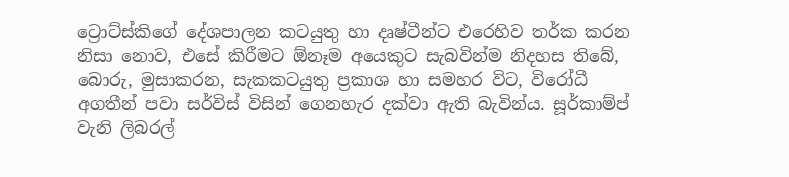ට්‍රොට්ස්කිගේ දේශපාලන කටයුතු හා දෘෂ්ටීන්ට එරෙහිව තර්ක කරන නිසා නොව, එසේ කිරීමට ඕනෑම අයෙකුට සැබවින්ම නිදහස තිබේ, බොරු, මුසාකරන, සැකකටයුතු ප්‍රකාශ හා සමහර විට, විරෝධී අගතීන් පවා සර්විස් විසින් ගෙනහැර දක්වා ඇති බැවින්ය. සූර්කාම්ප් වැනි ලිබරල්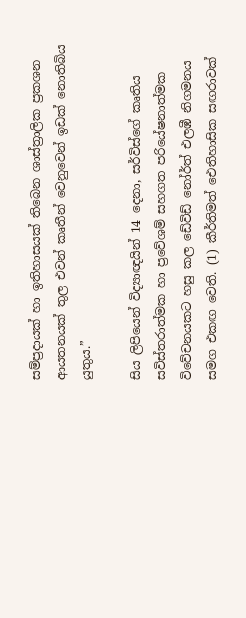සම්ප්‍රදායක් හා ඉතිහාසයක් තිබෙන ශාස්ත්‍රාලික ප්‍රකශන ආයතනයක් තුල එවන් කෘතීන් වෙනුවෙන් ඉඩක් නොතිබිය යුතුය.”

සිය ලිපියෙන් විද්‍යාඥයින් 14 දෙනා, සර්විස්ගේ කෘතිය සවිස්තරාත්මක හා ප්‍රවේශම් සහගත පරියේෂනාත්මක විවේචනයකට හසු කල ඩේවිඩ් නෝර්ත් එලඹී නිගමනය සමග එකඟ වෙති. (1) කීර්තිමත් ඓතිහාසික සඟරාවක්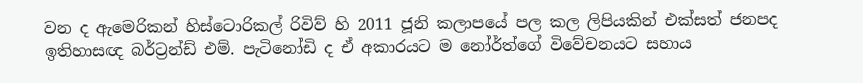වන ද ඇමෙරිකන් හිස්ටොරිකල් රිවිව් හි 2011 ජූනි කලාපයේ පල කල ලිපියකින් එක්සත් ජනපද ඉතිහාසඥ බර්ට්‍රන්ඩ් එම්. පැටිනෝඩි ද ඒ අකාරයට ම නෝර්ත්ගේ විවේචනයට සහාය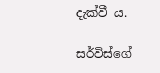දැක්වී ය.

සර්විස්ගේ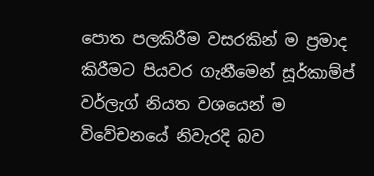පොත පලකිරීම වසරකින් ම ප්‍රමාද කිරීමට පියවර ගැනීමෙන් සූර්කාම්ප් වර්ලැග් නියත වශයෙන් ම විවේචනයේ නිවැරදි බව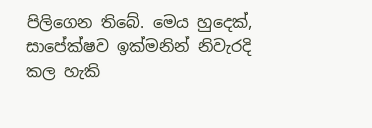පිලිගෙන තිබේ. මෙය හුදෙක්, සාපේක්ෂව ඉක්මනින් නිවැරදි කල හැකි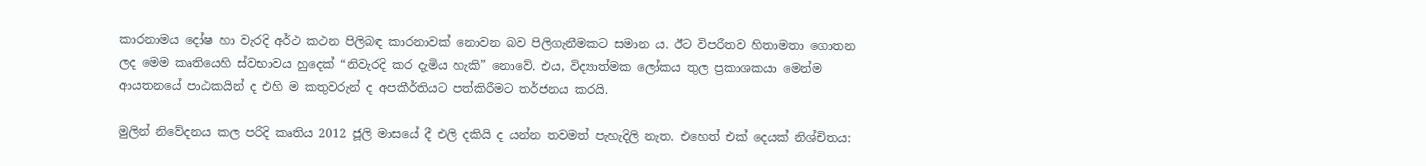කාරනාමය දෝෂ හා වැරදි අර්ථ කථන පිලිබඳ කාරනාවක් නොවන බව පිලිගැනීමකට සමාන ය. ඊට විපරීතව හිතාමතා ගොතන ලද මෙම කෘතියෙහි ස්වභාවය හුදෙක් “නිවැරදි කර දැමිය හැකි” නොවේ. එය, විද්‍යාත්මක ලෝකය තුල ප්‍රකාශකයා මෙන්ම ආයතනයේ පාඨකයින් ද එහි ම කතුවරුන් ද අපකීර්තියට පත්කිරීමට තර්ජනය කරයි.

මුලින් නිවේදනය කල පරිදි කෘතිය 2012 ජූලි මාසයේ දී එලි දකියි ද යන්න තවමත් පැහැදිලි නැත. එහෙත් එක් දෙයක් නිශ්චිතය: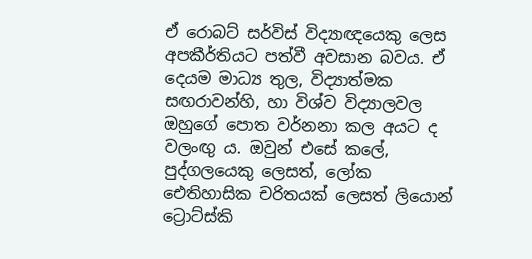ඒ රොබට් සර්විස් විද්‍යාඥයෙකු ලෙස අපකීර්තියට පත්වී අවසාන බවය. ඒ දෙයම මාධ්‍ය තුල, විද්‍යාත්මක සඟරාවන්හි, හා විශ්ව විද්‍යාලවල ඔහුගේ පොත වර්නනා කල අයට ද වලංඟු ය. ඔවුන් එසේ කලේ, පුද්ගලයෙකු ලෙසත්, ලෝක ඓතිහාසික චරිතයක් ලෙසත් ලියොන් ට්‍රොට්ස්කි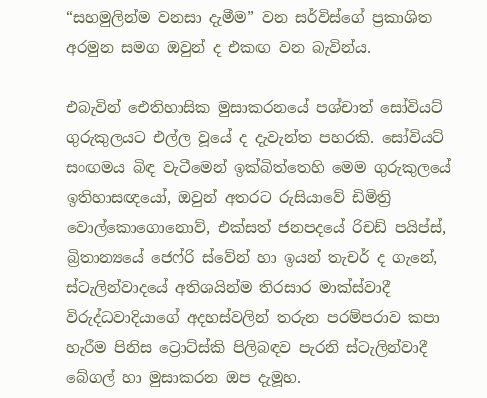“සහමුලින්ම වනසා දැමීම” වන සර්විස්ගේ ප්‍රකාශිත අරමුන සමග ඔවුන් ද එකඟ වන බැවින්ය.

එබැවින් ඓතිහාසික මුසාකරනයේ පශ්චාත් සෝවියට් ගුරුකුලයට එල්ල වූයේ ද දැවැන්ත පහරකි. සෝවියට් සංඟමය බිඳ වැටීමෙන් ඉක්බිත්තෙහි මෙම ගුරුකුලයේ ඉතිහාසඥයෝ, ඔවුන් අතරට රුසියාවේ ඩිමිත්‍රි වොල්කොගොනොව්, එක්සත් ජනපදයේ රිචඩ් පයිප්ස්, බ්‍රිතාන්‍යයේ ජෙෆ්රි ස්වේන් හා ඉයන් තැචර් ද ගැනේ, ස්ටැලින්වාදයේ අතිශයින්ම තිරසාර මාක්ස්වාදී විරුද්ධවාදියාගේ අදහස්වලින් තරුන පරම්පරාව කපා හැරීම පිනිස ට්‍රොට්ස්කි පිලිබඳව පැරනි ස්ටැලින්වාදී බේගල් හා මුසාකරන ඔප දැමූහ.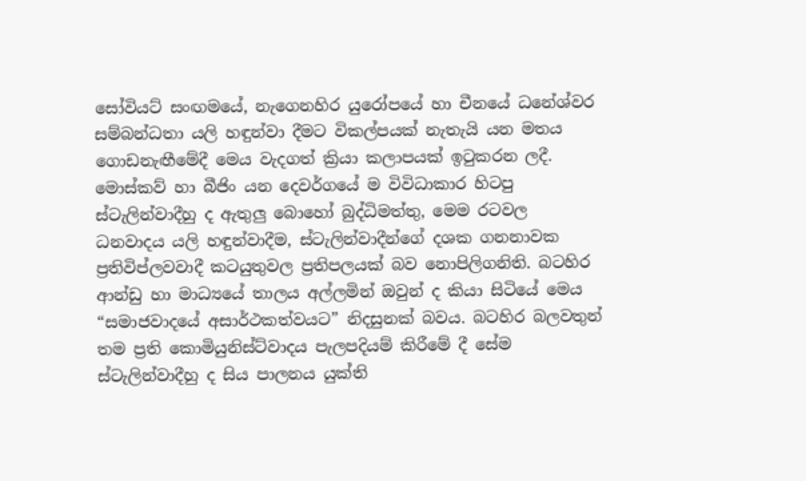සෝවියට් සංඟමයේ, නැගෙනහිර යුරෝපයේ හා චීනයේ ධනේශ්වර සම්බන්ධතා යලි හඳුන්වා දීමට විකල්පයක් නැතැයි යන මතය ගොඩනැඟීමේදී මෙය වැදගත් ක්‍රියා කලාපයක් ඉටුකරන ලදී. මොස්කව් හා බීජිං යන දෙවර්ගයේ ම විවිධාකාර හිටපු ස්ටැලින්වාදීහු ද ඇතුලු බොහෝ බුද්ධිමත්තු, මෙම රටවල ධනවාදය යලි හඳුන්වාදීම, ස්ටැලින්වාදීන්ගේ දශක ගනනාවක ප්‍රතිවිප්ලවවාදී කටයුතුවල ප්‍රතිපලයක් බව නොපිලිගනිති. බටහිර ආන්ඩු හා මාධ්‍යයේ තාලය අල්ලමින් ඔවුන් ද කියා සිටියේ මෙය “සමාජවාදයේ අසාර්ථකත්වයට” නිදසුනක් බවය. බටහිර බලවතුන් තම ප්‍රති කොමියුනිස්ට්වාදය පැලපදියම් කිරීමේ දී සේම ස්ටැලින්වාදීහු ද සිය පාලනය යුක්ති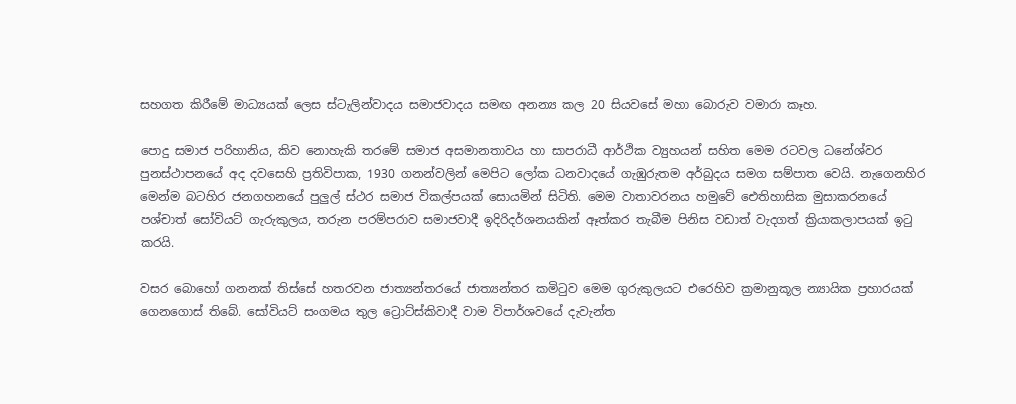සහගත කිරීමේ මාධ්‍යයක් ලෙස ස්ටැලින්වාදය සමාජවාදය සමඟ අනන්‍ය කල 20 සියවසේ මහා බොරුව වමාරා කෑහ.

පොදු සමාජ පරිහානිය, කිව නොහැකි තරමේ සමාජ අසමානතාවය හා සාපරාධී ආර්ථික ව්‍යුහයන් සහිත මෙම රටවල ධනේශ්වර පුනස්ථාපනයේ අද දවසෙහි ප්‍රතිවිපාක, 1930 ගනන්වලින් මෙපිට ලෝක ධනවාදයේ ගැඹුරුතම අර්බුදය සමග සම්පාත වෙයි. නැගෙනහිර මෙන්ම බටහිර ජනගහනයේ පුලුල් ස්ථර සමාජ විකල්පයක් සොයමින් සිටිති. මෙම වාතාවරනය හමුවේ ඓතිහාසික මුසාකරනයේ පශ්චාත් සෝවියට් ගැරුකුලය, තරුන පරම්පරාව සමාජවාදී ඉදිරිදර්ශනයකින් ඈත්කර තැබීම පිනිස වඩාත් වැදගත් ක්‍රියාකලාපයක් ඉටු කරයි.

වසර බොහෝ ගනනක් තිස්සේ හතරවන ජාත්‍යන්තරයේ ජාත්‍යන්තර කමිටුව මෙම ගුරුකුලයට එරෙහිව ක්‍රමානුකූල න්‍යායික ප්‍රහාරයක් ගෙනගොස් තිබේ. සෝවියට් සංගමය තුල ට්‍රොට්ස්කිවාදී වාම විපාර්ශවයේ දැවැන්ත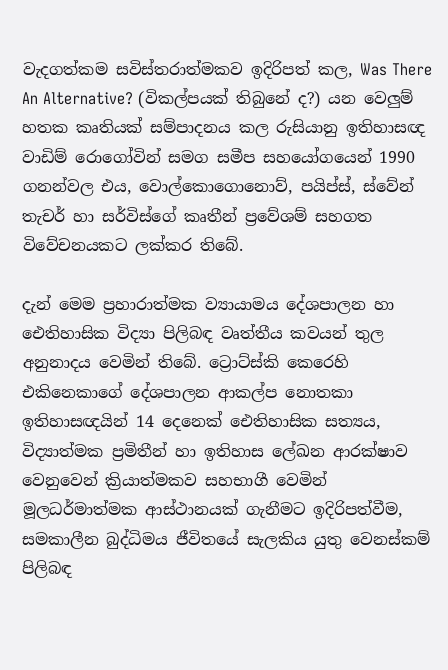වැදගත්කම සවිස්තරාත්මකව ඉදිරිපත් කල, Was There An Alternative? (විකල්පයක් තිබුනේ ද?) යන වෙලුම් හතක කෘතියක් සම්පාදනය කල රුසියානු ඉතිහාසඥ වාඩිම් රොගෝවින් සමග සමීප සහයෝගයෙන් 1990 ගනන්වල එය, වොල්කොගොනොව්, පයිප්ස්, ස්වේන් තැචර් හා සර්විස්ගේ කෘතීන් ප්‍රවේශම් සහගත විවේචනයකට ලක්කර තිබේ.

දැන් මෙම ප්‍රහාරාත්මක ව්‍යායාමය දේශපාලන හා ඓතිහාසික විද්‍යා පිලිබඳ වෘත්තීය කවයන් තුල අනුනාදය වෙමින් තිබේ. ට්‍රොට්ස්කි කෙරෙහි එකිනෙකාගේ දේශපාලන ආකල්ප නොතකා ඉතිහාසඥයින් 14 දෙනෙක් ඓතිහාසික සත්‍යය, විද්‍යාත්මක ප්‍රමිතීන් හා ඉතිහාස ලේඛන‍ ආරක්ෂාව වෙනුවෙන් ක්‍රියාත්මකව සහභාගී වෙමින් මූලධර්මාත්මක ආස්ථානයක් ගැනීමට ඉදිරිපත්වීම, සමකාලීන බුද්ධිමය ජීවිතයේ සැලකිය යුතු වෙනස්කම් පිලිබඳ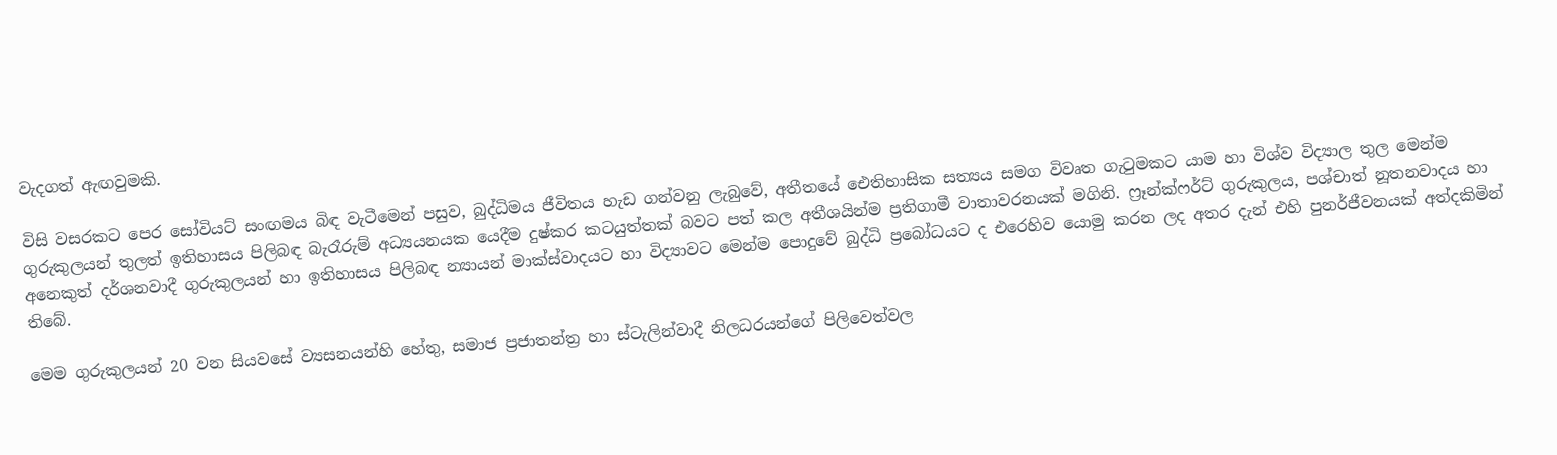වැදගත් ඇඟවුමකි.

විසි වසරකට පෙර සෝවියට් සංඟමය බිඳ වැටීමෙන් පසුව, බුද්ධිමය ජීවිතය හැඩ ගන්වනු ලැබුවේ, අතීතයේ ඓතිහාසික සත්‍යය සමග විවෘත ගැටුමකට යාම හා විශ්ව විද්‍යාල තුල මෙන්ම ගුරුකුලයන් තුලත් ඉතිහාසය පිලිබඳ බැරෑරුම් අධ්‍යයනයක යෙදීම දුෂ්කර කටයුත්තක් බවට පත් කල අතීශයින්ම ප්‍රතිගාමී වාතාවරනයක් මගිනි. ෆ්‍රෑන්ක්ෆර්ට් ගුරුකුලය, පශ්චාත් නූතනවාදය හා අනෙකුත් දර්ශනවාදී ගුරුකුලයන් හා ඉතිහාසය පිලිබඳ න්‍යායන් මාක්ස්වාදයට හා විද්‍යාවට මෙන්ම පොදුවේ බුද්ධි ප්‍රබෝධයට ද එරෙහිව යොමු කරන ලද අතර දැන් එහි පුනර්ජීවනයක් අත්දකිමින් තිබේ.

මෙම ගුරුකුලයන් 20 වන සියවසේ ව්‍යසනයන්හි හේතු, සමාජ ප්‍රජාතන්ත්‍ර හා ස්ටැලින්වාදී නිලධරයන්ගේ පිලිවෙත්වල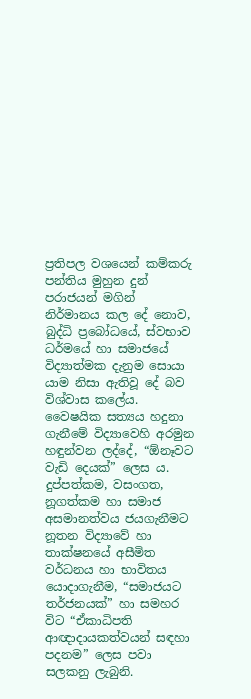ප්‍රතිපල වශයෙන් කම්කරු පන්තිය මුහුන දුන් පරාජයන් මගින් නිර්මානය කල දේ නොව, බුද්ධි ප්‍රබෝධයේ, ස්වභාව ධර්මයේ හා සමාජයේ විද්‍යාත්මක දැනුම සොයා යාම නිසා ඇතිවූ දේ බව විශ්වාස කලේය. වෛෂයික සත්‍යය හදුනා ගැනීමේ විද්‍යාවෙහි අරමුන හඳුන්වන ලද්දේ, “ඕනෑවට වැඩි දෙයක්” ලෙස ය. දුප්පත්කම, වසංගත, නූගත්කම හා සමාජ අසමානත්වය ජයගැනීමට නූතන විද්‍යාවේ හා තාක්ෂනයේ අසීමිත වර්ධනය හා භාවිතය යොදාගැනීම, “සමාජයට තර්ජනයක්” හා සමහර විට “ඒකාධිපති ආඥාදායකත්වයන් සඳහා පදනම” ලෙස පවා සලකනු ලැබුනි.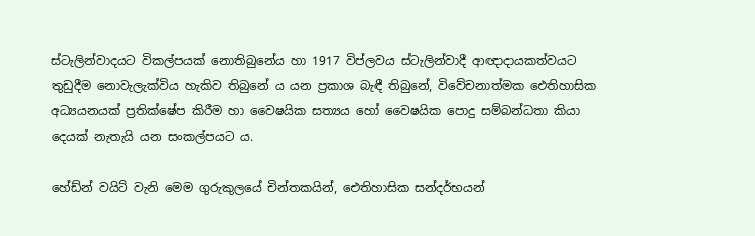ස්ටැලින්වාදයට විකල්පයක් නොතිබුනේය හා 1917 විප්ලවය ස්ටැලින්වාදී ආඥාදායකත්වයට තුඩුදීම නොවැලැක්විය හැකිව තිබුනේ ය යන ප්‍රකාශ බැඳී තිබුනේ, විවේචනාත්මක ඓතිහාසික අධ්‍යයනයක් ප්‍රතික්ෂේප කිරීම හා වෛෂයික සත්‍යය හෝ වෛෂයික පොදු සම්බන්ධතා කියා දෙයක් නැතැයි යන සංකල්පයට ය.

හේඩ්න් වයිට් වැනි මෙම ගුරුකුලයේ චින්තකයින්, ඓතිහාසික සන්දර්භයන්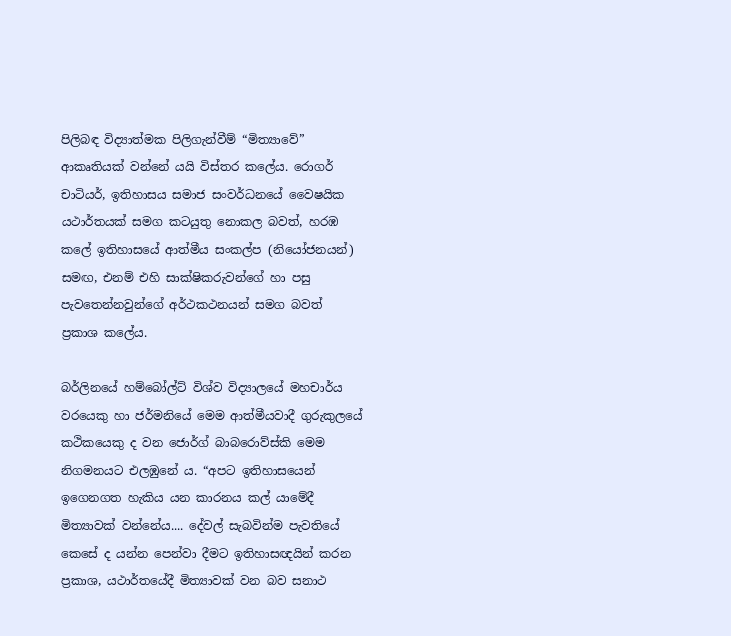පිලිබඳ විද්‍යාත්මක පිලිගැන්වීම් “මිත්‍යාවේ” ආකෘතියක් වන්නේ යයි විස්තර කලේය. රොගර් චාටියර්, ඉතිහාසය සමාජ සංවර්ධනයේ වෛෂයික යථාර්තයක් සමග කටයුතු නොකල බවත්, හරඹ කලේ ඉතිහාසයේ ආත්මීය සංකල්ප (නියෝජනයන්) සමඟ, එනම් එහි සාක්ෂිකරුවන්ගේ හා පසු පැවතෙන්නවුන්ගේ අර්ථකථනයන් සමග බවත් ප්‍රකාශ කලේය.

බර්ලිනයේ හම්බෝල්ට් විශ්ව විද්‍යාලයේ මහචාර්ය වරයෙකු හා ජර්මනියේ මෙම ආත්මීයවාදී ගුරුකුලයේ කථිකයෙකු ද වන ජොර්ග් බාබරොව්ස්කි මෙම නිගමනයට එලඹුනේ ය. “අපට ඉතිහාසයෙන් ඉගෙනගත හැකිය යන කාරනය කල් යාමේදී මිත්‍යාවක් වන්නේය.... දේවල් සැබවින්ම පැවතියේ කෙසේ ද යන්න පෙන්වා දීමට ඉතිහාසඥයින් කරන ප්‍රකාශ, යථාර්තයේදී මිත්‍යාවක් වන බව සනාථ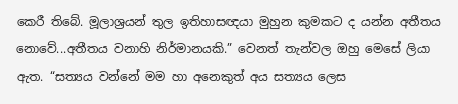කෙරී තිබේ. මූලාශ්‍රයන් තුල ඉතිහාසඥයා මුහුන කුමකට ද යන්න අතීතය නොවේ...අතීතය වනාහි නිර්මානයකි.” වෙනත් තැන්වල ඔහු මෙසේ ලියා ඇත. “සත්‍යය වන්නේ මම හා අනෙකුත් අය සත්‍යය ලෙස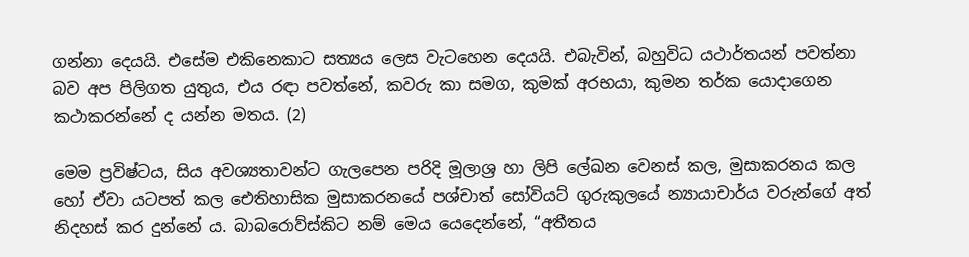ගන්නා දෙයයි. එසේම එකිනෙකාට සත්‍යය ලෙස වැටහෙන දෙයයි. එබැවින්, බහුවිධ යථාර්තයන් පවත්නා බව අප පිලිගත යුතුය, එය රඳා පවත්නේ, කවරු කා සමග, කුමක් අරභයා, කුමන තර්ක යොදාගෙන කථාකරන්නේ ද යන්න මතය. (2)

මෙම ප්‍රවිෂ්ටය, සිය අවශ්‍යතාවන්ට ගැලපෙන පරිදි මූලාශ්‍ර හා ලිපි ලේඛන වෙනස් කල, මුසාකරනය කල හෝ ඒවා යටපත් කල ඓතිහාසික මුසාකරනයේ පශ්චාත් සෝවියට් ගුරුකුලයේ න්‍යායාචාර්ය වරුන්ගේ අත් නිදහස් කර දුන්නේ ය. බාබරොව්ස්කිට නම් මෙය යෙදෙන්නේ, “අතීතය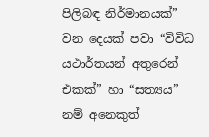පිලිබඳ නිර්මානයක්” වන දෙයක් පවා “විවිධ යථාර්තයන් අතුරෙන් එකක්” හා “සත්‍යය” නම් අනෙකුත්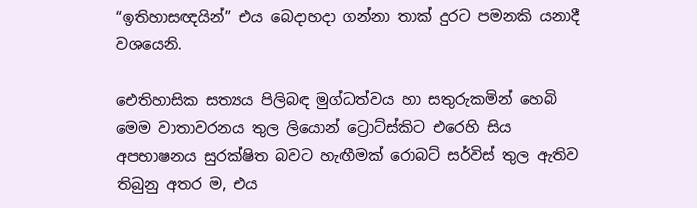“ඉතිහාසඥයින්” එය බෙදාහදා ගන්නා තාක් දුරට පමනකි යනාදී වශයෙනි.

ඓතිහාසික සත්‍යය පිලිබඳ මුග්ධත්වය හා සතුරුකමින් හෙබි මෙම වාතාවරනය තුල ලියොන් ට්‍රොට්ස්කිට එරෙහි සිය අපභාෂනය සුරක්ෂිත බවට හැඟීමක් රොබට් සර්විස් තුල ඇතිව තිබුනු අතර ම, එය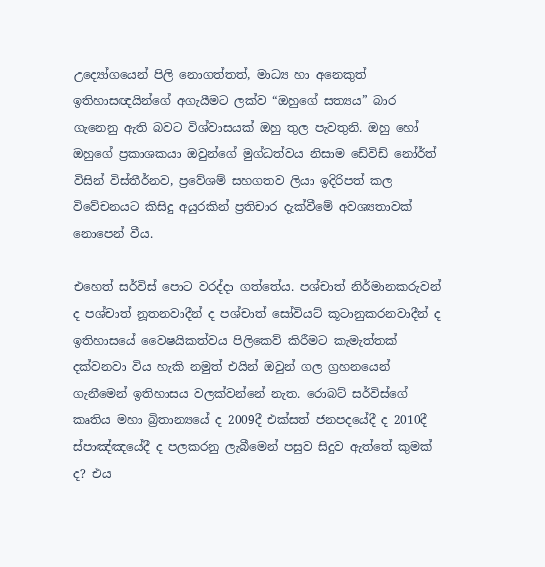උද්‍යෝගයෙන් පිලි නොගත්තත්, මාධ්‍ය හා අනෙකුත් ඉතිහාසඥයින්ගේ අගැයීමට ලක්ව “ඔහුගේ සත්‍යය” බාර ගැනෙනු ඇති බවට විශ්වාසයක් ඔහු තුල පැවතුනි. ඔහු හෝ ඔහුගේ ප්‍රකාශකයා ඔවුන්ගේ මුග්ධත්වය නිසාම ඩේවිඩ් නෝර්ත් විසින් විස්තීර්නව, ප්‍රවේශම් සහගතව ලියා ඉදිරිපත් කල විවේචනයට කිසිදු අයුරකින් ප්‍රතිචාර දැක්වීමේ අවශ්‍යතාවක් නොපෙන් වීය.

එහෙත් සර්විස් පොට වරද්දා ගත්තේය. පශ්චාත් නිර්මානකරුවන් ද පශ්චාත් නූතනවාදීන් ද පශ්චාත් සෝවියට් කූටානුකරනවාදීන් ද ඉතිහාසයේ වෛෂයිකත්වය පිලිකෙව් කිරීමට කැමැත්තක් දක්වනවා විය හැකි නමුත් එයින් ඔවුන් ගල ග්‍රහනයෙන් ගැනීමෙන් ඉතිහාසය වලක්වන්නේ නැත. රොබට් සර්විස්ගේ කෘතිය මහා බ්‍රිතාන්‍යයේ ද 2009දී එක්සත් ජනපදයේදී ද 2010දී ස්පාඤ්ඤයේදී ද පලකරනු ලැබීමෙන් පසුව සිදුව ඇත්තේ කුමක් ද? එය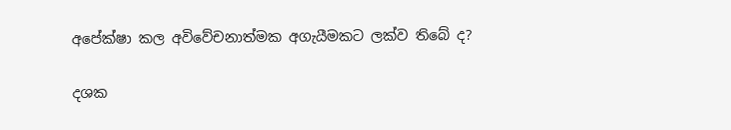අපේක්ෂා කල අවිවේචනාත්මක අගැයීමකට ලක්ව තිබේ ද?

දශක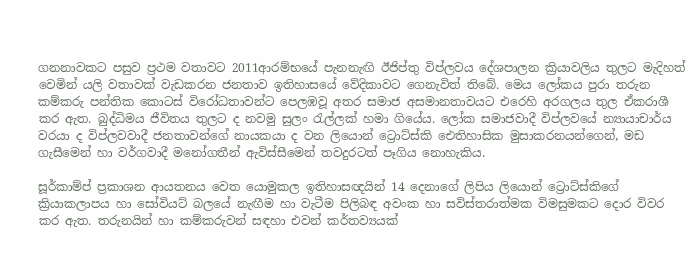ගනනාවකට පසුව ප්‍රථම වතාවට 2011ආරම්භයේ පැනනැඟි ඊජිප්තු විප්ලවය දේශපාලන ක්‍රියාවලිය තුලට මැදිහත් වෙමින් යලි වතාවක් වැඩකරන ජනතාව ඉතිහාසයේ වේදිකාවට ගෙනැවිත් තිබේ. මෙය ලෝකය පුරා තරුන කම්කරු පන්තික කොටස් විරෝධතාවන්ට පෙලඹවූ අතර සමාජ අසමානතාවයට එරෙහි අරගලය තුල ඒකරාශී කර ඇත. බුද්ධිමය ජීවිතය තුලට ද නවමු සුලං රැල්ලක් හමා ගියේය. ලෝක සමාජවාදී විප්ලවයේ න්‍යායාචාර්ය වරයා ද විප්ලවවාදී ජනතාවන්ගේ නායකයා ද වන ලියොන් ට්‍රොට්ස්කි ඓතිහාසික මුසාකරනයන්ගෙන්, මඩ ගැසීමෙන් හා වර්ගවාදී මනෝගතීන් ඇවිස්සීමෙන් තවදුරටත් පෑගිය නොහැකිය.

සූර්කාම්ප් ප්‍රකාශන ආයතනය වෙත යොමුකල ඉතිහාසඥයින් 14 දෙනාගේ ලිපිය ලියොන් ට්‍රොට්ස්කිගේ ක්‍රියාකලාපය හා සෝවියට් බලයේ නැඟීම හා වැටීම පිලිබඳ අවංක හා සවිස්තරාත්මක විමසුමකට දොර විවර කර ඇත. තරුනයින් හා කම්කරුවන් සඳහා එවන් කර්තව්‍යයක්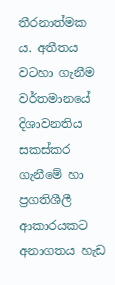තීරනාත්මක ය. අතීතය වටහා ගැනීම වර්තමානයේ දිශාවනතිය සකස්කර ගැනීමේ හා ප්‍රගතිශීලී ආකාරයකට අනාගතය හැඩ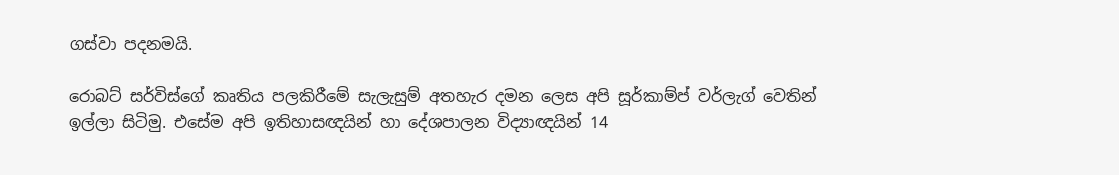ගස්වා පදනමයි.

රොබට් සර්විස්ගේ කෘතිය පලකිරීමේ සැලැසුම් අතහැර දමන ලෙස අපි සූර්කාම්ප් වර්ලැග් වෙතින් ඉල්ලා සිටිමු. එසේම අපි ඉතිහාසඥයින් හා දේශපාලන විද්‍යාඥයින් 14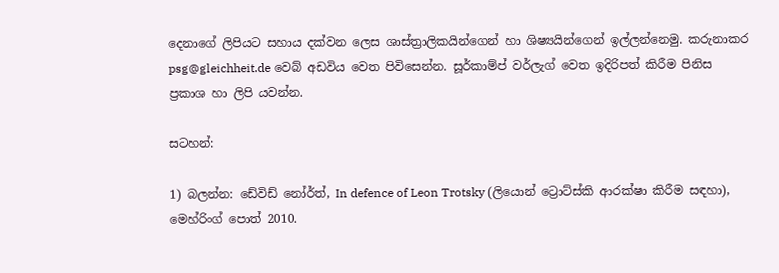දෙනාගේ ලිපියට සහාය දක්වන ලෙස ශාස්ත්‍රාලිකයින්ගෙන් හා ශිෂ්‍යයින්ගෙන් ඉල්ලන්නෙමු. කරුනාකර psg@gleichheit.de වෙබ් අඩවිය වෙත පිවිසෙන්න. සූර්කාම්ප් වර්ලැග් වෙත ඉදිරිපත් කිරීම පිනිස ප්‍රකාශ හා ලිපි යවන්න.

සටහන්:

1) බලන්න: ඩේවිඩ් නෝර්ත්, In defence of Leon Trotsky (ලියොන් ට්‍රොට්ස්කි ආරක්ෂා කිරීම සඳහා), මෙහ්රිංග් පොත් 2010.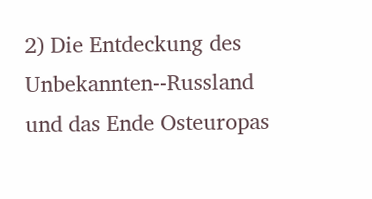2) Die Entdeckung des Unbekannten--Russland und das Ende Osteuropas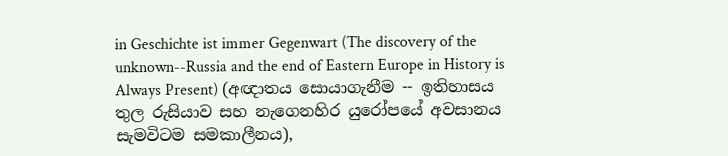in Geschichte ist immer Gegenwart (The discovery of the unknown--Russia and the end of Eastern Europe in History is Always Present) (අඥාතය සොයාගැනීම -- ඉතිහාසය තුල රුසියාව සහ නැගෙනහිර යුරෝපයේ අවසානය සැමවිටම සමකාලීනය),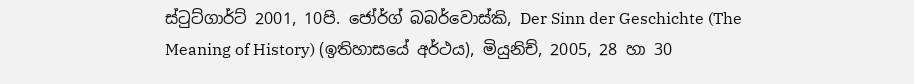ස්ටුට්ගාර්ට් 2001, 10පි. ජෝර්ග් බබර්වොස්කි, Der Sinn der Geschichte (The Meaning of History) (ඉතිහාසයේ අර්ථය), මියුනිච්, 2005, 28 හා 30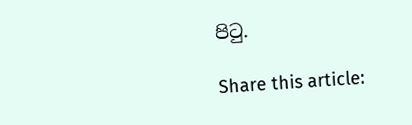පිටු.

Share this article: